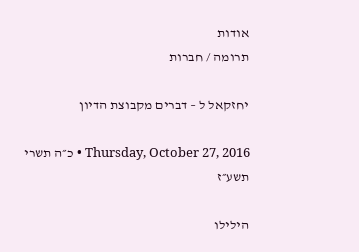אודות
תרומה / חברות

יחזקאל ל – דברים מקבוצת הדיון

Thursday, October 27, 2016 • כ״ה תשרי תשע״ז

הילילו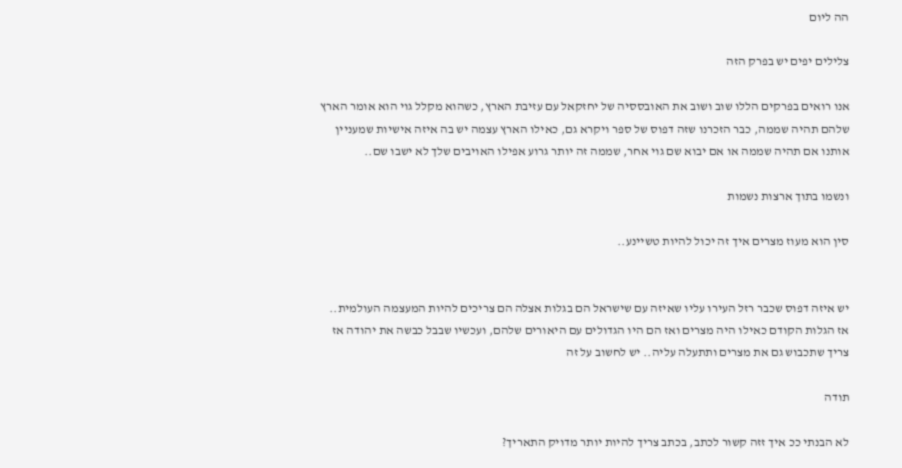הה ליום

צלילים יפים יש בפרק הזה

אנו רואים בפרקים הללו שוב ושוב את האובססיה של יחזקאל עם עזיבת הארץ, כשהוא מקלל גוי הוא אומר הארץ שלהם תהיה שממה, כבר הזכרנו שזה דפוס של ספר ויקרא גם, כאילו הארץ עצמה יש בה איזה אישיות שמעניין אותנו אם תהיה שממה או אם יבוא שם גוי אחר, שממה זה יותר גרוע אפילו האויבים שלך לא ישבו שם..

ונשמו בתוך ארצות נשמות

סין הוא מעוז מצרים איך זה יכול להיות טשיינע..


יש איזה דפוס שכבר רזל העירו עליו שאיזה עם שישראל הם בגלות אצלה הם צריכים להיות המעצמה העולמית.. אז הגלות הקודם כאילו היה מצרים ואז הם היו הגדולים עם היאורים שלהם, ועכשיו שבבל כבשה את יהודה אז צריך שתכבוש גם את מצרים ותתעלה עליה.. יש לחשוב על זה

תודה

לא הבנתי ככ איך זזה קשור לכתב, בכתב צריך להיות יותר מדויק התאריך?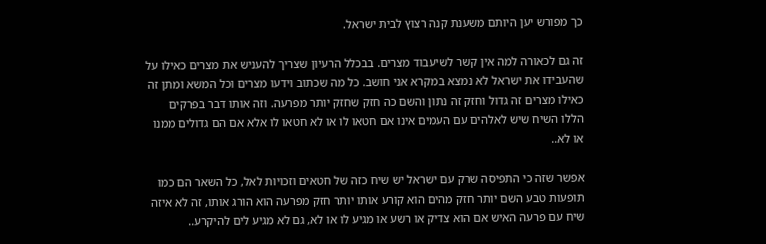כך מפורש יען היותם משענת קנה רצוץ לבית ישראל.

זה גם לכאורה למה אין קשר לשיעבוד מצרים. בבכלל הרעיון שצריך להעניש את מצרים כאילו על שהעבידו את ישראל לא נמצא במקרא אני חושב. כל מה שכתוב וידעו מצרים וכל המשא ומתן זה כאילו מצרים זה גדול וחזק זה נתון והשם כה חזק שחזק יותר מפרעה. וזה אותו דבר בפרקים הללו השיח שיש לאלהים עם העמים אינו אם חטאו לו או לא חטאו לו אלא אם הם גדולים ממנו או לא..

אפשר שזה כי התפיסה שרק עם ישראל יש שיח כזה של חטאים וזכויות לאל, כל השאר הם כמו תופעות טבע השם יותר חזק מהים הוא קורע אותו יותר חזק מפרעה הוא הורג אותו, זה לא איזה שיח עם פרעה האיש אם הוא צדיק או רשע או מגיע לו או לא, גם לא מגיע לים להיקרע..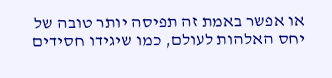או אפשר באמת זה תפיסה יותר טובה של יחס האלהות לעולם, כמו שיגידו חסידים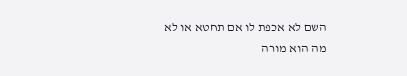השם לא אכפת לו אם תחטא או לא מה הוא מורה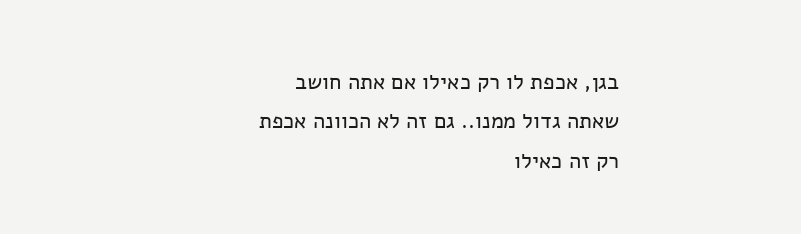בגן, אכפת לו רק כאילו אם אתה חושב שאתה גדול ממנו.. גם זה לא הכוונה אכפת רק זה כאילו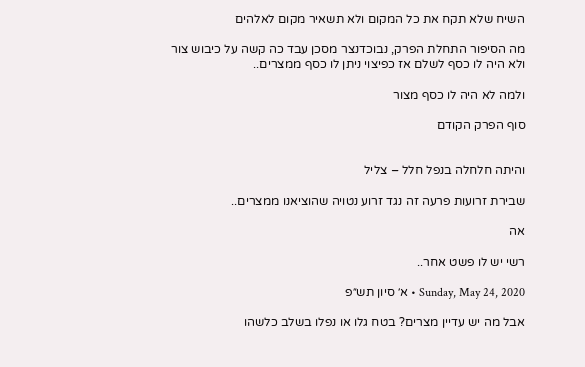השיח שלא תקח את כל המקום ולא תשאיר מקום לאלהים

מה הסיפור התחלת הפרק, נבוכדנצר מסכן עבד כה קשה על כיבוש צור ולא היה לו כסף לשלם אז כפיצוי ניתן לו כסף ממצרים..

ולמה לא היה לו כסף מצור

סוף הפרק הקודם


והיתה חלחלה בנפל חלל – צליל

שבירת זרועות פרעה זה נגד זרוע נטויה שהוציאנו ממצרים..

אה

רשי יש לו פשט אחר..

Sunday, May 24, 2020 • א׳ סיון תש״פ

אבל מה יש עדיין מצרים? בטח גלו או נפלו בשלב כלשהו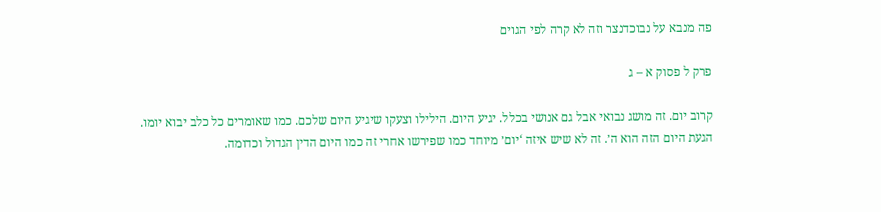פה מנבא על נבוכדנצר וזה לא קרה לפי הגוים

פרק ל פסוק א – ג

קרוב יום. זה מושג נבואי אבל גם אנושי בכלל. יגיע היום. הילילו וצעקו שיגיע היום שלכם. כמו שאומרים כל כלב יבוא יומו. הגעת היום הזה הוא ה׳. זה לא שיש איזה ‘יום׳ מיוחד כמו שפירשו אחרי זה כמו היום הדין הגדול וכדומה.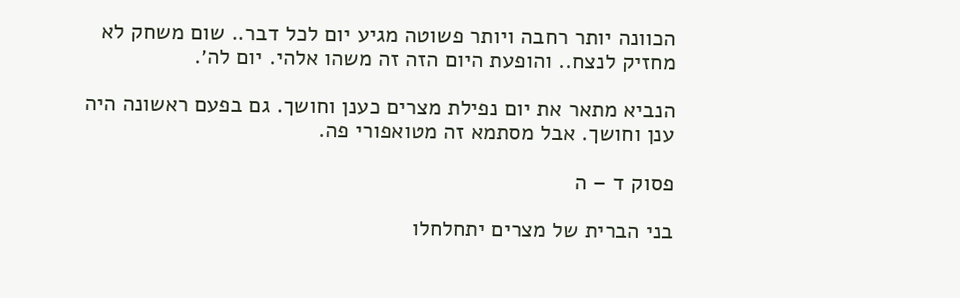הכוונה יותר רחבה ויותר פשוטה מגיע יום לכל דבר.. שום משחק לא מחזיק לנצח.. והופעת היום הזה זה משהו אלהי. יום לה׳.

הנביא מתאר את יום נפילת מצרים כענן וחושך. גם בפעם ראשונה היה ענן וחושך. אבל מסתמא זה מטואפורי פה.

פסוק ד – ה

בני הברית של מצרים יתחלחלו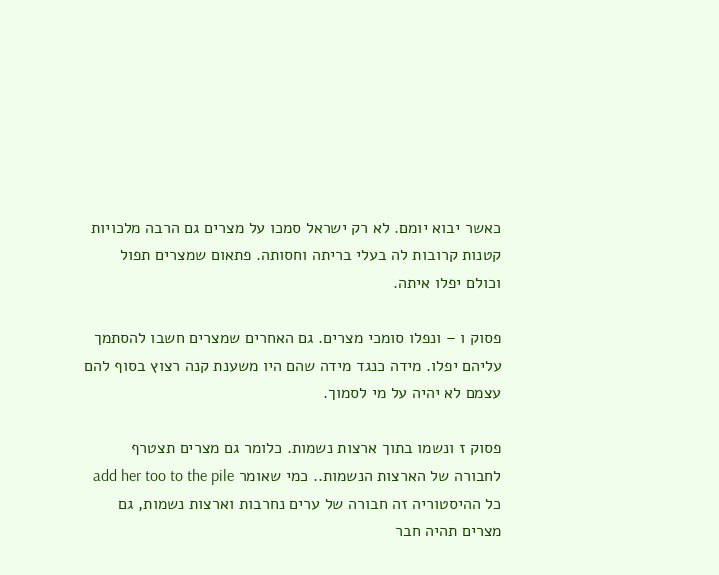כאשר יבוא יומם. לא רק ישראל סמכו על מצרים גם הרבה מלכויות קטנות קרובות לה בעלי בריתה וחסותה. פתאום שמצרים תפול וכולם יפלו איתה.

פסוק ו – ונפלו סומכי מצרים. גם האחרים שמצרים חשבו להסתמך עליהם יפלו. מידה כנגד מידה שהם היו משענת קנה רצוץ בסוף להם עצמם לא יהיה על מי לסמוך.

פסוק ז ונשמו בתוך ארצות נשמות. כלומר גם מצרים תצטרף לחבורה של הארצות הנשמות.. כמי שאומר add her too to the pile כל ההיסטוריה זה חבורה של ערים נחרבות וארצות נשמות, גם מצרים תהיה חבר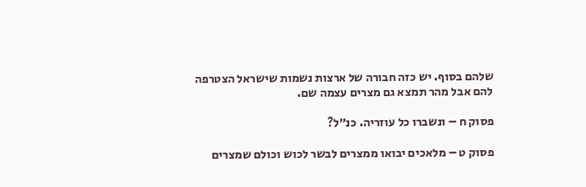שלהם בסוף. יש כזה חבורה של ארצות נשמות שישראל הצטרפה להם אבל מהר תמצא גם מצרים עצמה שם.

פסוק ח – ונשברו כל עוזריה. כנ״ל?

פסוק ט – מלאכים יבואו ממצרים לבשר לכוש וכולם שמצרים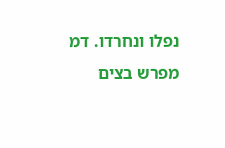נפלו ונחרדו. דמ מפרש בצים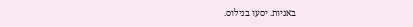באניות. יסעו בנילוס.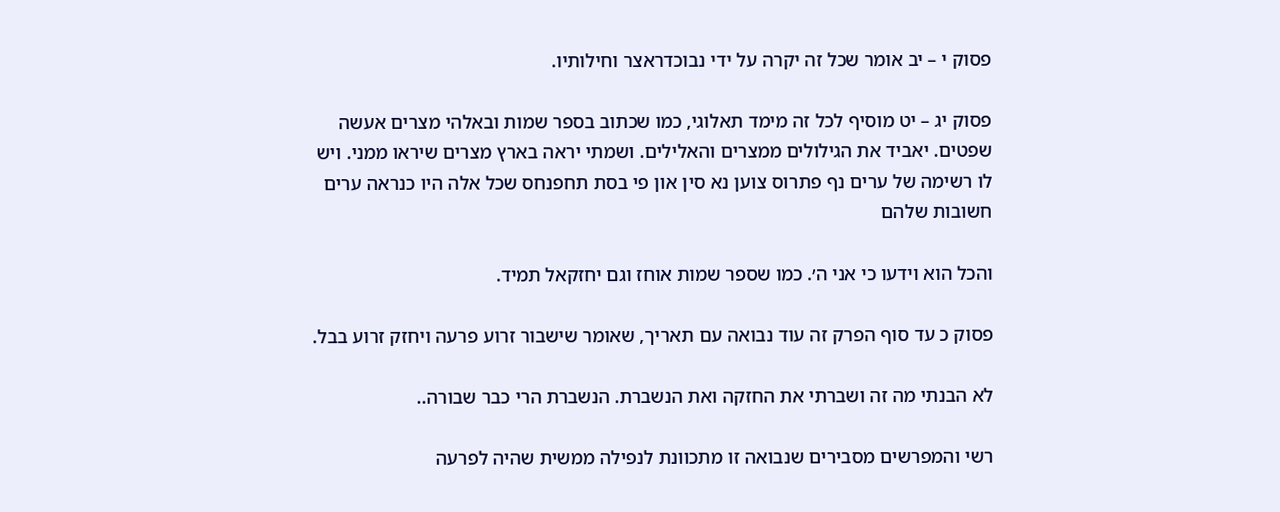פסוק י – יב אומר שכל זה יקרה על ידי נבוכדראצר וחילותיו.

פסוק יג – יט מוסיף לכל זה מימד תאלוגי, כמו שכתוב בספר שמות ובאלהי מצרים אעשה שפטים. יאביד את הגילולים ממצרים והאלילים. ושמתי יראה בארץ מצרים שיראו ממני. ויש לו רשימה של ערים נף פתרוס צוען נא סין און פי בסת תחפנחס שכל אלה היו כנראה ערים חשובות שלהם

והכל הוא וידעו כי אני ה׳. כמו שספר שמות אוחז וגם יחזקאל תמיד.

פסוק כ עד סוף הפרק זה עוד נבואה עם תאריך, שאומר שישבור זרוע פרעה ויחזק זרוע בבל.

לא הבנתי מה זה ושברתי את החזקה ואת הנשברת. הנשברת הרי כבר שבורה..

רשי והמפרשים מסבירים שנבואה זו מתכוונת לנפילה ממשית שהיה לפרעה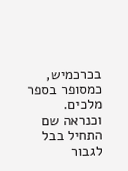בכרכמיש, כמסופר בספר מלכים. וכנראה שם התחיל בבל לגבור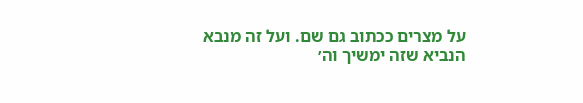על מצרים ככתוב גם שם. ועל זה מנבא הנביא שזה ימשיך וה׳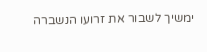ימשיך לשבור את זרועו הנשברה